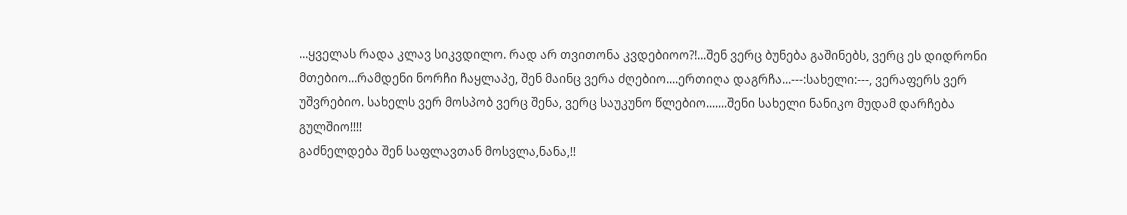...ყველას რადა კლავ სიკვდილო. რად არ თვითონა კვდებიოო?!...შენ ვერც ბუნება გაშინებს, ვერც ეს დიდრონი მთებიო...რამდენი ნორჩი ჩაყლაპე, შენ მაინც ვერა ძღებიო....ერთიღა დაგრჩა...---:სახელი:---, ვერაფერს ვერ უშვრებიო. სახელს ვერ მოსპობ ვერც შენა, ვერც საუკუნო წლებიო.......შენი სახელი ნანიკო მუდამ დარჩება გულშიო!!!!
გაძნელდება შენ საფლავთან მოსვლა,ნანა,!!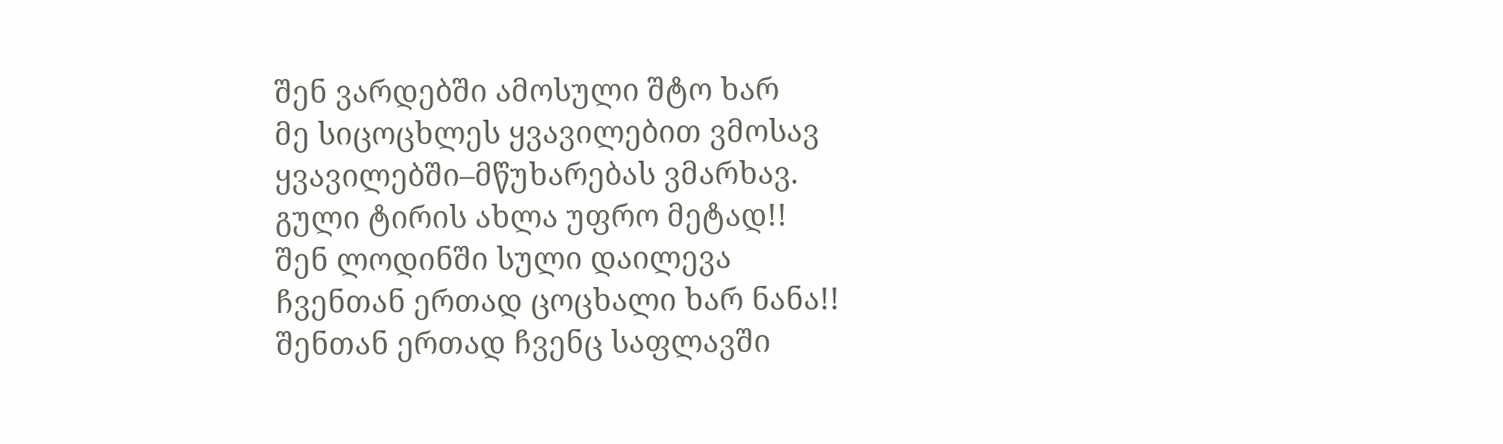შენ ვარდებში ამოსული შტო ხარ
მე სიცოცხლეს ყვავილებით ვმოსავ
ყვავილებში–მწუხარებას ვმარხავ.
გული ტირის ახლა უფრო მეტად!!
შენ ლოდინში სული დაილევა
ჩვენთან ერთად ცოცხალი ხარ ნანა!!
შენთან ერთად ჩვენც საფლავში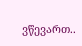ვწევართ..